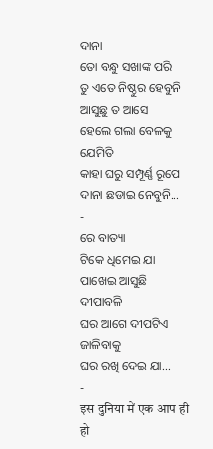ଦାନା
ତୋ ବନ୍ଧୁ ସଖାଙ୍କ ପରି
ତୁ ଏତେ ନିଷ୍ଠୁର ହେବୁନି
ଆସୁଛୁ ତ ଆସେ
ହେଲେ ଗଲା ବେଳକୁ ଯେମିତି
କାହା ଘରୁ ସମ୍ପୂର୍ଣ୍ଣ ରୂପେ
ଦାନା ଛଡାଇ ନେବୁନି...
-
ରେ ବାତ୍ୟା
ଟିକେ ଧିମେଇ ଯା
ପାଖେଇ ଆସୁଛି ଦୀପାବଳି
ଘର ଆଗେ ଦୀପଟିଏ ଜାଳିବାକୁ
ଘର ରଖି ଦେଇ ଯା...
-
इस दुनिया में एक आप ही हो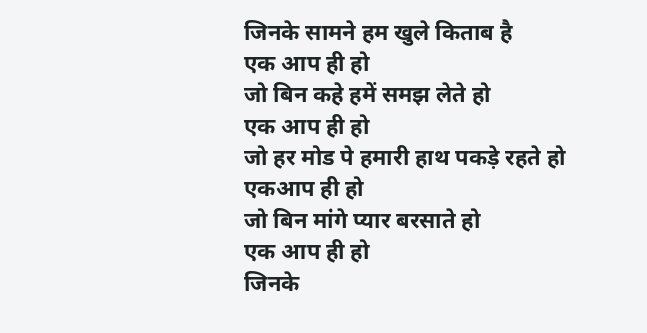जिनके सामने हम खुले किताब है
एक आप ही हो
जो बिन कहे हमें समझ लेते हो
एक आप ही हो
जो हर मोड पे हमारी हाथ पकड़े रहते हो
एकआप ही हो
जो बिन मांगे प्यार बरसाते हो
एक आप ही हो
जिनके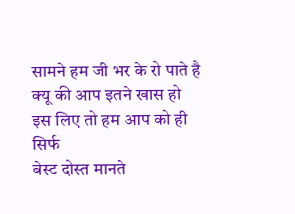सामने हम जी भर के रो पाते है
क्यू की आप इतने खास हो
इस लिए तो हम आप को ही सिर्फ
बेस्ट दोस्त मानते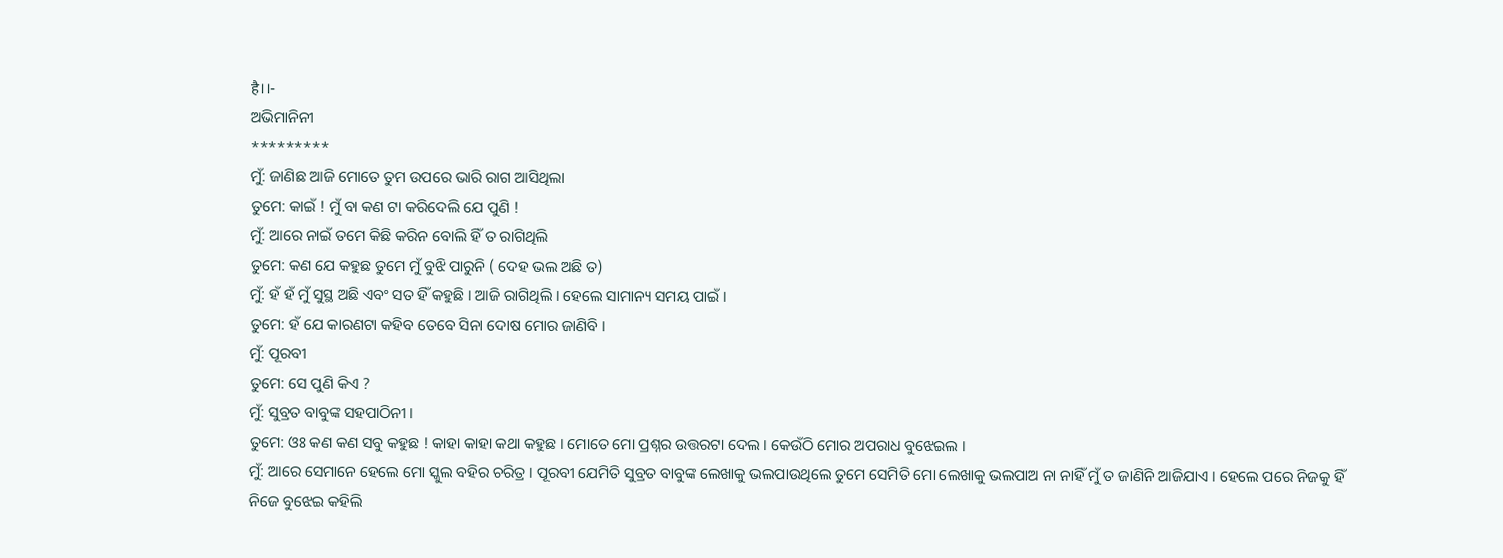है।।-
ଅଭିମାନିନୀ
*********
ମୁଁ: ଜାଣିଛ ଆଜି ମୋତେ ତୁମ ଉପରେ ଭାରି ରାଗ ଆସିଥିଲା
ତୁମେ: କାଇଁ ! ମୁଁ ବା କଣ ଟା କରିଦେଲି ଯେ ପୁଣି !
ମୁଁ: ଆରେ ନାଇଁ ତମେ କିଛି କରିନ ବୋଲି ହିଁ ତ ରାଗିଥିଲି
ତୁମେ: କଣ ଯେ କହୁଛ ତୁମେ ମୁଁ ବୁଝି ପାରୁନି ( ଦେହ ଭଲ ଅଛି ତ)
ମୁଁ: ହଁ ହଁ ମୁଁ ସୁସ୍ଥ ଅଛି ଏବଂ ସତ ହିଁ କହୁଛି । ଆଜି ରାଗିଥିଲି । ହେଲେ ସାମାନ୍ୟ ସମୟ ପାଇଁ ।
ତୁମେ: ହଁ ଯେ କାରଣଟା କହିବ ତେବେ ସିନା ଦୋଷ ମୋର ଜାଣିବି ।
ମୁଁ: ପୂରବୀ
ତୁମେ: ସେ ପୁଣି କିଏ ?
ମୁଁ: ସୁବ୍ରତ ବାବୁଙ୍କ ସହପାଠିନୀ ।
ତୁମେ: ଓଃ କଣ କଣ ସବୁ କହୁଛ ! କାହା କାହା କଥା କହୁଛ । ମୋତେ ମୋ ପ୍ରଶ୍ନର ଉତ୍ତରଟା ଦେଲ । କେଉଁଠି ମୋର ଅପରାଧ ବୁଝେଇଲ ।
ମୁଁ: ଆରେ ସେମାନେ ହେଲେ ମୋ ସ୍କୁଲ ବହିର ଚରିତ୍ର । ପୂରବୀ ଯେମିତି ସୁବ୍ରତ ବାବୁଙ୍କ ଲେଖାକୁ ଭଲପାଉଥିଲେ ତୁମେ ସେମିତି ମୋ ଲେଖାକୁ ଭଲପାଅ ନା ନାହିଁ ମୁଁ ତ ଜାଣିନି ଆଜିଯାଏ । ହେଲେ ପରେ ନିଜକୁ ହିଁ ନିଜେ ବୁଝେଇ କହିଲି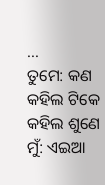...
ତୁମେ: କଣ କହିଲ ଟିକେ କହିଲ ଶୁଣେ
ମୁଁ: ଏଇଆ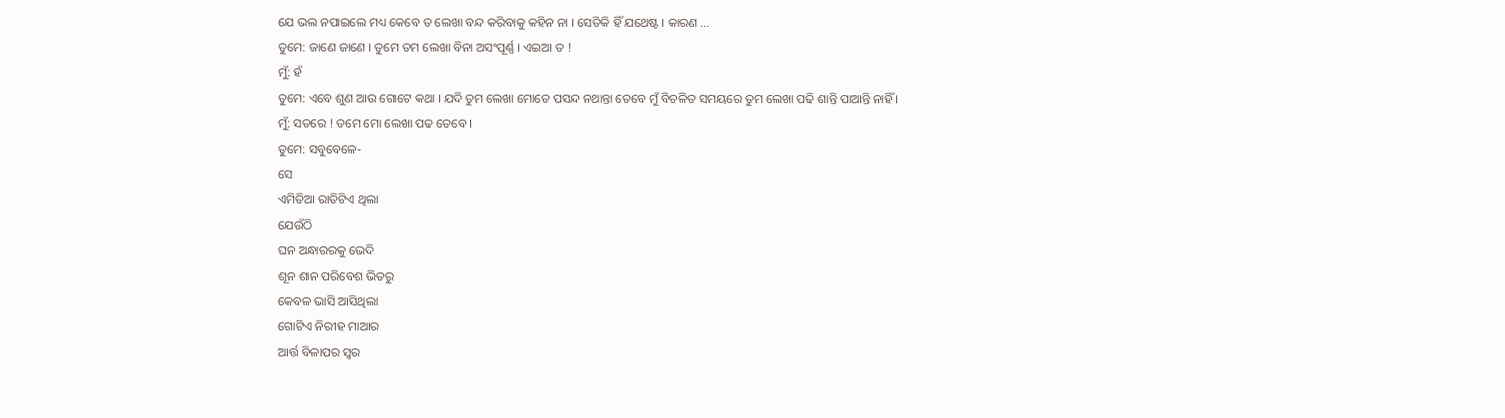ଯେ ଭଲ ନପାଇଲେ ମଧ୍ୟ କେବେ ତ ଲେଖା ବନ୍ଦ କରିବାକୁ କହିନ ନା । ସେତିକି ହିଁ ଯଥେଷ୍ଟ । କାରଣ ...
ତୁମେ: ଜାଣେ ଜାଣେ । ତୁମେ ତମ ଲେଖା ବିନା ଅସଂପୂର୍ଣ୍ଣ । ଏଇଆ ତ !
ମୁଁ: ହଁ
ତୁମେ: ଏବେ ଶୁଣ ଆଉ ଗୋଟେ କଥା । ଯଦି ତୁମ ଲେଖା ମୋତେ ପସନ୍ଦ ନଥାନ୍ତା ତେବେ ମୁଁ ବିଚଳିତ ସମୟରେ ତୁମ ଲେଖା ପଢି ଶାନ୍ତି ପାଆନ୍ତି ନାହିଁ ।
ମୁଁ: ସତରେ ! ତମେ ମୋ ଲେଖା ପଢ ତେବେ ।
ତୁମେ: ସବୁବେଳେ-
ସେ
ଏମିତିଆ ରାତିଟିଏ ଥିଲା
ଯେଉଁଠି
ଘନ ଅନ୍ଧାରରକୁ ଭେଦି
ଶୂନ ଶାନ ପରିବେଶ ଭିତରୁ
କେବଳ ଭାସି ଆସିଥିଲା
ଗୋଟିଏ ନିରୀହ ମାଆର
ଆର୍ତ୍ତ ବିଳାପର ସ୍ବର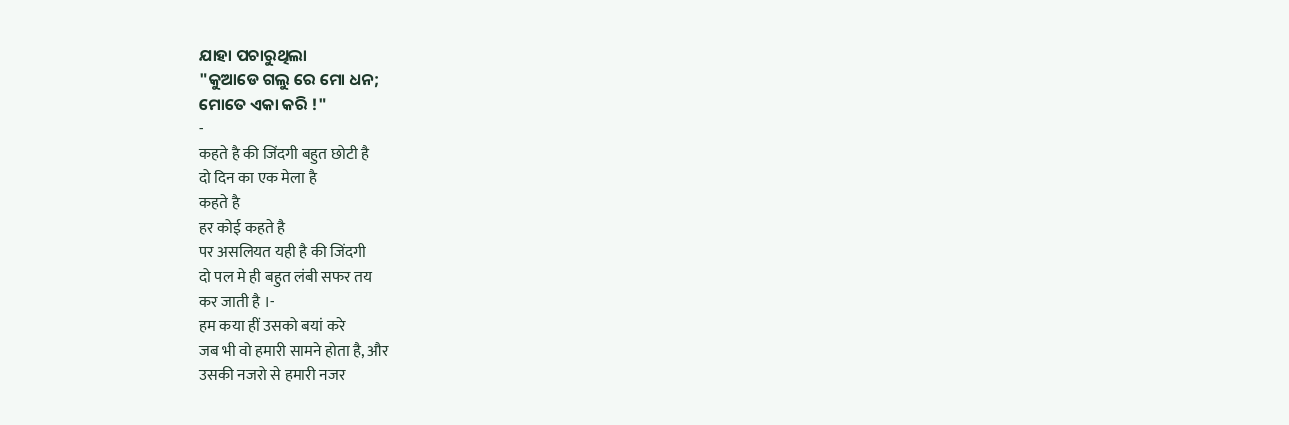ଯାହା ପଚାରୁଥିଲା
"କୁଆଡେ ଗଲୁ ରେ ମୋ ଧନ;
ମୋତେ ଏକା କରି !"
-
कहते है की जिंदगी बहुत छोटी है
दो दिन का एक मेला है
कहते है
हर कोई कहते है
पर असलियत यही है की जिंदगी
दो पल मे ही बहुत लंबी सफर तय
कर जाती है ।-
हम कया हीं उसको बयां करे
जब भी वो हमारी सामने होता है, और
उसकी नजरो से हमारी नजर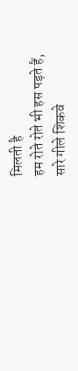मिलती है
हम रोते रोते भी हस पड़ते हैं,
सारे गीले शिकवे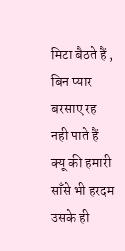मिटा बैठते हैं ,
बिन प्यार बरसाए रह नही पाते हैं
क्यू की हमारी साँसे भी हरदम
उसके ही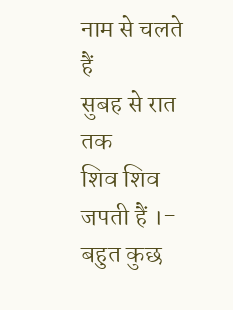नाम से चलते हैं
सुबह से रात तक
शिव शिव जपती हैं ।-
बहुत कुछ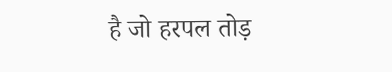है जो हरपल तोड़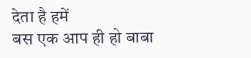देता है हमें
बस एक आप ही हो बाबा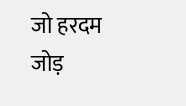जो हरदम जोड़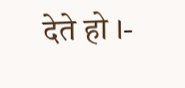देते हो ।-